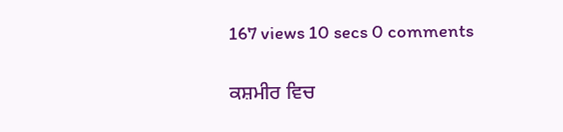167 views 10 secs 0 comments

ਕਸ਼ਮੀਰ ਵਿਚ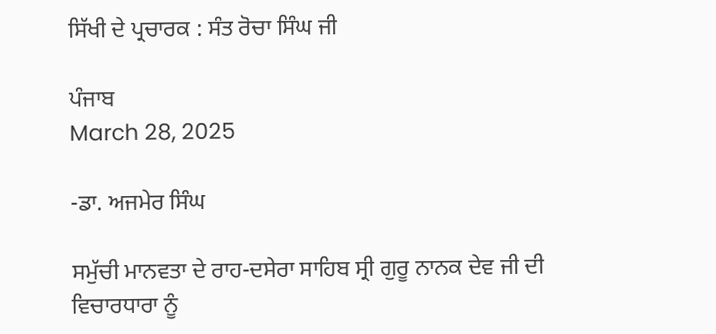ਸਿੱਖੀ ਦੇ ਪ੍ਰਚਾਰਕ : ਸੰਤ ਰੋਚਾ ਸਿੰਘ ਜੀ

ਪੰਜਾਬ
March 28, 2025

-ਡਾ. ਅਜਮੇਰ ਸਿੰਘ

ਸਮੁੱਚੀ ਮਾਨਵਤਾ ਦੇ ਰਾਹ-ਦਸੇਰਾ ਸਾਹਿਬ ਸ੍ਰੀ ਗੁਰੂ ਨਾਨਕ ਦੇਵ ਜੀ ਦੀ ਵਿਚਾਰਧਾਰਾ ਨੂੰ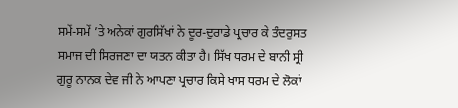ਸਮੇਂ-ਸਮੇਂ ’ਤੇ ਅਨੇਕਾਂ ਗੁਰਸਿੱਖਾਂ ਨੇ ਦੂਰ-ਦੁਰਾਡੇ ਪ੍ਰਚਾਰ ਕੇ ਤੰਦਰੁਸਤ ਸਮਾਜ ਦੀ ਸਿਰਜਣਾ ਦਾ ਯਤਨ ਕੀਤਾ ਹੈ। ਸਿੱਖ ਧਰਮ ਦੇ ਬਾਨੀ ਸ੍ਰੀ ਗੁਰੂ ਨਾਨਕ ਦੇਵ ਜੀ ਨੇ ਆਪਣਾ ਪ੍ਰਚਾਰ ਕਿਸੇ ਖਾਸ ਧਰਮ ਦੇ ਲੋਕਾਂ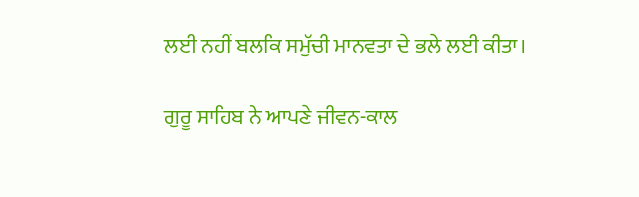ਲਈ ਨਹੀਂ ਬਲਕਿ ਸਮੁੱਚੀ ਮਾਨਵਤਾ ਦੇ ਭਲੇ ਲਈ ਕੀਤਾ।

ਗੁਰੂ ਸਾਹਿਬ ਨੇ ਆਪਣੇ ਜੀਵਨ-ਕਾਲ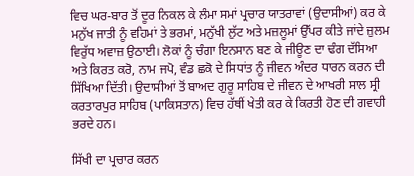ਵਿਚ ਘਰ-ਬਾਰ ਤੋਂ ਦੂਰ ਨਿਕਲ ਕੇ ਲੰਮਾ ਸਮਾਂ ਪ੍ਰਚਾਰ ਯਾਤਰਾਵਾਂ (ਉਦਾਸੀਆਂ) ਕਰ ਕੇ ਮਨੁੱਖ ਜਾਤੀ ਨੂੰ ਵਹਿਮਾਂ ਤੇ ਭਰਮਾਂ, ਮਨੁੱਖੀ ਲੁੱਟ ਅਤੇ ਮਜ਼ਲੂਮਾਂ ਉੱਪਰ ਕੀਤੇ ਜਾਂਦੇ ਜ਼ੁਲਮ ਵਿਰੁੱਧ ਅਵਾਜ਼ ਉਠਾਈ। ਲੋਕਾਂ ਨੂੰ ਚੰਗਾ ਇਨਸਾਨ ਬਣ ਕੇ ਜੀਊਣ ਦਾ ਢੰਗ ਦੱਸਿਆ ਅਤੇ ਕਿਰਤ ਕਰੋ, ਨਾਮ ਜਪੋ, ਵੰਡ ਛਕੋ ਦੇ ਸਿਧਾਂਤ ਨੂੰ ਜੀਵਨ ਅੰਦਰ ਧਾਰਨ ਕਰਨ ਦੀ ਸਿੱਖਿਆ ਦਿੱਤੀ। ਉਦਾਸੀਆਂ ਤੋਂ ਬਾਅਦ ਗੁਰੂ ਸਾਹਿਬ ਦੇ ਜੀਵਨ ਦੇ ਆਖਰੀ ਸਾਲ ਸ੍ਰੀ ਕਰਤਾਰਪੁਰ ਸਾਹਿਬ (ਪਾਕਿਸਤਾਨ) ਵਿਚ ਹੱਥੀਂ ਖੇਤੀ ਕਰ ਕੇ ਕਿਰਤੀ ਹੋਣ ਦੀ ਗਵਾਹੀ ਭਰਦੇ ਹਨ।

ਸਿੱਖੀ ਦਾ ਪ੍ਰਚਾਰ ਕਰਨ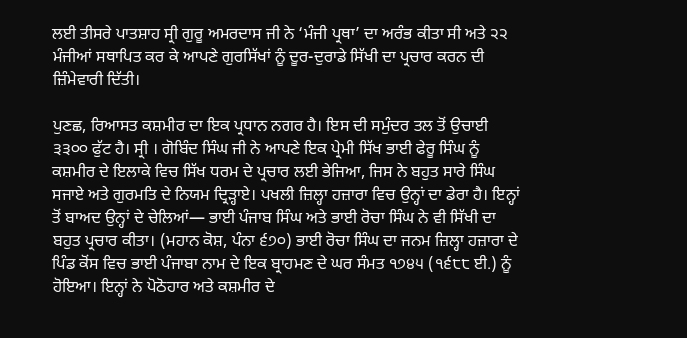ਲਈ ਤੀਸਰੇ ਪਾਤਸ਼ਾਹ ਸ੍ਰੀ ਗੁਰੂ ਅਮਰਦਾਸ ਜੀ ਨੇ ‘ਮੰਜੀ ਪ੍ਰਥਾ’ ਦਾ ਅਰੰਭ ਕੀਤਾ ਸੀ ਅਤੇ ੨੨ ਮੰਜੀਆਂ ਸਥਾਪਿਤ ਕਰ ਕੇ ਆਪਣੇ ਗੁਰਸਿੱਖਾਂ ਨੂੰ ਦੂਰ-ਦੁਰਾਡੇ ਸਿੱਖੀ ਦਾ ਪ੍ਰਚਾਰ ਕਰਨ ਦੀ ਜ਼ਿੰਮੇਵਾਰੀ ਦਿੱਤੀ।

ਪੁਣਛ, ਰਿਆਸਤ ਕਸ਼ਮੀਰ ਦਾ ਇਕ ਪ੍ਰਧਾਨ ਨਗਰ ਹੈ। ਇਸ ਦੀ ਸਮੁੰਦਰ ਤਲ ਤੋਂ ਉਚਾਈ ੩੩੦੦ ਫੁੱਟ ਹੈ। ਸ੍ਰੀ । ਗੋਬਿੰਦ ਸਿੰਘ ਜੀ ਨੇ ਆਪਣੇ ਇਕ ਪ੍ਰੇਮੀ ਸਿੱਖ ਭਾਈ ਫੇਰੂ ਸਿੰਘ ਨੂੰ ਕਸ਼ਮੀਰ ਦੇ ਇਲਾਕੇ ਵਿਚ ਸਿੱਖ ਧਰਮ ਦੇ ਪ੍ਰਚਾਰ ਲਈ ਭੇਜਿਆ, ਜਿਸ ਨੇ ਬਹੁਤ ਸਾਰੇ ਸਿੰਘ ਸਜਾਏ ਅਤੇ ਗੁਰਮਤਿ ਦੇ ਨਿਯਮ ਦ੍ਰਿੜ੍ਹਾਏ। ਪਖਲੀ ਜ਼ਿਲ੍ਹਾ ਹਜ਼ਾਰਾ ਵਿਚ ਉਨ੍ਹਾਂ ਦਾ ਡੇਰਾ ਹੈ। ਇਨ੍ਹਾਂ ਤੋਂ ਬਾਅਦ ਉਨ੍ਹਾਂ ਦੇ ਚੇਲਿਆਂ— ਭਾਈ ਪੰਜਾਬ ਸਿੰਘ ਅਤੇ ਭਾਈ ਰੋਚਾ ਸਿੰਘ ਨੇ ਵੀ ਸਿੱਖੀ ਦਾ ਬਹੁਤ ਪ੍ਰਚਾਰ ਕੀਤਾ। (ਮਹਾਨ ਕੋਸ਼, ਪੰਨਾ ੬੭੦) ਭਾਈ ਰੋਚਾ ਸਿੰਘ ਦਾ ਜਨਮ ਜ਼ਿਲ੍ਹਾ ਹਜ਼ਾਰਾ ਦੇ ਪਿੰਡ ਕੋਂਸ ਵਿਚ ਭਾਈ ਪੰਜਾਬਾ ਨਾਮ ਦੇ ਇਕ ਬ੍ਰਾਹਮਣ ਦੇ ਘਰ ਸੰਮਤ ੧੭੪੫ (੧੬੮੮ ਈ.) ਨੂੰ ਹੋਇਆ। ਇਨ੍ਹਾਂ ਨੇ ਪੋਠੋਹਾਰ ਅਤੇ ਕਸ਼ਮੀਰ ਦੇ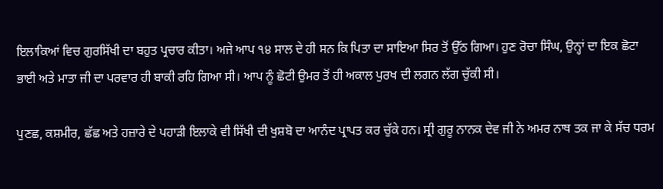ਇਲਾਕਿਆਂ ਵਿਚ ਗੁਰਸਿੱਖੀ ਦਾ ਬਹੁਤ ਪ੍ਰਚਾਰ ਕੀਤਾ। ਅਜੇ ਆਪ ੧੪ ਸਾਲ ਦੇ ਹੀ ਸਨ ਕਿ ਪਿਤਾ ਦਾ ਸਾਇਆ ਸਿਰ ਤੋਂ ਉੱਠ ਗਿਆ। ਹੁਣ ਰੋਚਾ ਸਿੰਘ, ਉਨ੍ਹਾਂ ਦਾ ਇਕ ਛੋਟਾ ਭਾਈ ਅਤੇ ਮਾਤਾ ਜੀ ਦਾ ਪਰਵਾਰ ਹੀ ਬਾਕੀ ਰਹਿ ਗਿਆ ਸੀ। ਆਪ ਨੂੰ ਛੋਟੀ ਉਮਰ ਤੋਂ ਹੀ ਅਕਾਲ ਪੁਰਖ ਦੀ ਲਗਨ ਲੱਗ ਚੁੱਕੀ ਸੀ।

ਪੁਣਛ, ਕਸ਼ਮੀਰ, ਛੱਛ ਅਤੇ ਹਜ਼ਾਰੇ ਦੇ ਪਹਾੜੀ ਇਲਾਕੇ ਵੀ ਸਿੱਖੀ ਦੀ ਖੁਸ਼ਬੋ ਦਾ ਆਨੰਦ ਪ੍ਰਾਪਤ ਕਰ ਚੁੱਕੇ ਹਨ। ਸ੍ਰੀ ਗੁਰੂ ਨਾਨਕ ਦੇਵ ਜੀ ਨੇ ਅਮਰ ਨਾਥ ਤਕ ਜਾ ਕੇ ਸੱਚ ਧਰਮ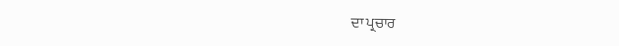ਦਾ ਪ੍ਰਚਾਰ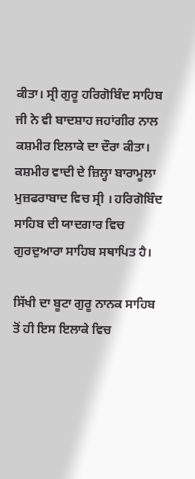ਕੀਤਾ। ਸ੍ਰੀ ਗੁਰੂ ਹਰਿਗੋਬਿੰਦ ਸਾਹਿਬ ਜੀ ਨੇ ਵੀ ਬਾਦਸ਼ਾਹ ਜਹਾਂਗੀਰ ਨਾਲ ਕਸ਼ਮੀਰ ਇਲਾਕੇ ਦਾ ਦੌਰਾ ਕੀਤਾ। ਕਸ਼ਮੀਰ ਵਾਦੀ ਦੇ ਜ਼ਿਲ੍ਹਾ ਬਾਰਾਮੂਲਾ ਮੁਜ਼ਫਰਾਬਾਦ ਵਿਚ ਸ੍ਰੀ । ਹਰਿਗੋਬਿੰਦ ਸਾਹਿਬ ਦੀ ਯਾਦਗਾਰ ਵਿਚ ਗੁਰਦੁਆਰਾ ਸਾਹਿਬ ਸਥਾਪਿਤ ਹੈ।

ਸਿੱਖੀ ਦਾ ਬੂਟਾ ਗੁਰੂ ਨਾਨਕ ਸਾਹਿਬ ਤੋਂ ਹੀ ਇਸ ਇਲਾਕੇ ਵਿਚ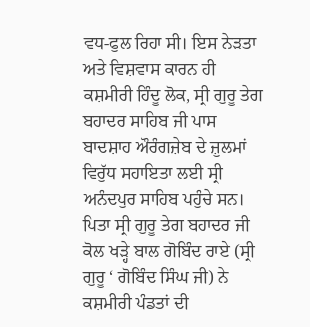ਵਧ-ਫੁਲ ਰਿਹਾ ਸੀ। ਇਸ ਨੇੜਤਾ ਅਤੇ ਵਿਸ਼ਵਾਸ ਕਾਰਨ ਹੀ ਕਸ਼ਮੀਰੀ ਹਿੰਦੂ ਲੋਕ, ਸ੍ਰੀ ਗੁਰੂ ਤੇਗ ਬਹਾਦਰ ਸਾਹਿਬ ਜੀ ਪਾਸ ਬਾਦਸ਼ਾਹ ਔਰੰਗਜ਼ੇਬ ਦੇ ਜ਼ੁਲਮਾਂ ਵਿਰੁੱਧ ਸਹਾਇਤਾ ਲਈ ਸ੍ਰੀ ਅਨੰਦਪੁਰ ਸਾਹਿਬ ਪਹੁੰਚੇ ਸਨ। ਪਿਤਾ ਸ੍ਰੀ ਗੁਰੂ ਤੇਗ ਬਹਾਦਰ ਜੀ ਕੋਲ ਖੜ੍ਹੇ ਬਾਲ ਗੋਬਿੰਦ ਰਾਏ (ਸ੍ਰੀ ਗੁਰੂ ‘ ਗੋਬਿੰਦ ਸਿੰਘ ਜੀ) ਨੇ ਕਸ਼ਮੀਰੀ ਪੰਡਤਾਂ ਦੀ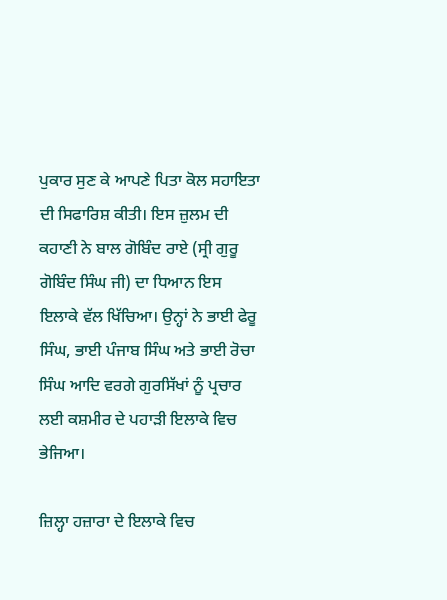ਪੁਕਾਰ ਸੁਣ ਕੇ ਆਪਣੇ ਪਿਤਾ ਕੋਲ ਸਹਾਇਤਾ ਦੀ ਸਿਫਾਰਿਸ਼ ਕੀਤੀ। ਇਸ ਜ਼ੁਲਮ ਦੀ ਕਹਾਣੀ ਨੇ ਬਾਲ ਗੋਬਿੰਦ ਰਾਏ (ਸ੍ਰੀ ਗੁਰੂ ਗੋਬਿੰਦ ਸਿੰਘ ਜੀ) ਦਾ ਧਿਆਨ ਇਸ ਇਲਾਕੇ ਵੱਲ ਖਿੱਚਿਆ। ਉਨ੍ਹਾਂ ਨੇ ਭਾਈ ਫੇਰੂ ਸਿੰਘ, ਭਾਈ ਪੰਜਾਬ ਸਿੰਘ ਅਤੇ ਭਾਈ ਰੋਚਾ ਸਿੰਘ ਆਦਿ ਵਰਗੇ ਗੁਰਸਿੱਖਾਂ ਨੂੰ ਪ੍ਰਚਾਰ ਲਈ ਕਸ਼ਮੀਰ ਦੇ ਪਹਾੜੀ ਇਲਾਕੇ ਵਿਚ ਭੇਜਿਆ।

ਜ਼ਿਲ੍ਹਾ ਹਜ਼ਾਰਾ ਦੇ ਇਲਾਕੇ ਵਿਚ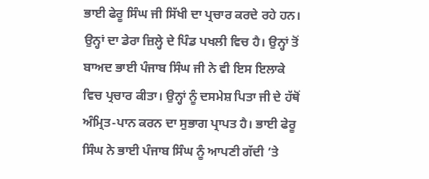ਭਾਈ ਫੇਰੂ ਸਿੰਘ ਜੀ ਸਿੱਖੀ ਦਾ ਪ੍ਰਚਾਰ ਕਰਦੇ ਰਹੇ ਹਨ। ਉਨ੍ਹਾਂ ਦਾ ਡੇਰਾ ਜ਼ਿਲ੍ਹੇ ਦੇ ਪਿੰਡ ਪਖਲੀ ਵਿਚ ਹੈ। ਉਨ੍ਹਾਂ ਤੋਂ ਬਾਅਦ ਭਾਈ ਪੰਜਾਬ ਸਿੰਘ ਜੀ ਨੇ ਵੀ ਇਸ ਇਲਾਕੇ ਵਿਚ ਪ੍ਰਚਾਰ ਕੀਤਾ। ਉਨ੍ਹਾਂ ਨੂੰ ਦਸਮੇਸ਼ ਪਿਤਾ ਜੀ ਦੇ ਹੱਥੋਂ ਅੰਮ੍ਰਿਤ-ਪਾਨ ਕਰਨ ਦਾ ਸੁਭਾਗ ਪ੍ਰਾਪਤ ਹੈ। ਭਾਈ ਫੇਰੂ ਸਿੰਘ ਨੇ ਭਾਈ ਪੰਜਾਬ ਸਿੰਘ ਨੂੰ ਆਪਣੀ ਗੱਦੀ ’ਤੇ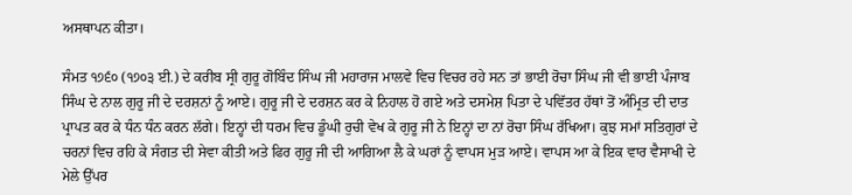ਅਸਥਾਪਨ ਕੀਤਾ।

ਸੰਮਤ ੧੭੬੦ (੧੭੦੩ ਈ.) ਦੇ ਕਰੀਬ ਸ੍ਰੀ ਗੁਰੂ ਗੋਬਿੰਦ ਸਿੰਘ ਜੀ ਮਹਾਰਾਜ ਮਾਲਵੇ ਵਿਚ ਵਿਚਰ ਰਹੇ ਸਨ ਤਾਂ ਭਾਈ ਰੋਚਾ ਸਿੰਘ ਜੀ ਵੀ ਭਾਈ ਪੰਜਾਬ ਸਿੰਘ ਦੇ ਨਾਲ ਗੁਰੂ ਜੀ ਦੇ ਦਰਸ਼ਨਾਂ ਨੂੰ ਆਏ। ਗੁਰੂ ਜੀ ਦੇ ਦਰਸ਼ਨ ਕਰ ਕੇ ਨਿਹਾਲ ਹੋ ਗਏ ਅਤੇ ਦਸਮੇਸ਼ ਪਿਤਾ ਦੇ ਪਵਿੱਤਰ ਹੱਥਾਂ ਤੋਂ ਅੰਮ੍ਰਿਤ ਦੀ ਦਾਤ ਪ੍ਰਾਪਤ ਕਰ ਕੇ ਧੰਨ ਧੰਨ ਕਰਨ ਲੱਗੇ। ਇਨ੍ਹਾਂ ਦੀ ਧਰਮ ਵਿਚ ਡੂੰਘੀ ਰੁਚੀ ਵੇਖ ਕੇ ਗੁਰੂ ਜੀ ਨੇ ਇਨ੍ਹਾਂ ਦਾ ਨਾਂ ਰੋਚਾ ਸਿੰਘ ਰੱਖਿਆ। ਕੁਝ ਸਮਾਂ ਸਤਿਗੁਰਾਂ ਦੇ ਚਰਨਾਂ ਵਿਚ ਰਹਿ ਕੇ ਸੰਗਤ ਦੀ ਸੇਵਾ ਕੀਤੀ ਅਤੇ ਫਿਰ ਗੁਰੂ ਜੀ ਦੀ ਆਗਿਆ ਲੈ ਕੇ ਘਰਾਂ ਨੂੰ ਵਾਪਸ ਮੁੜ ਆਏ। ਵਾਪਸ ਆ ਕੇ ਇਕ ਵਾਰ ਵੈਸਾਖੀ ਦੇ ਮੇਲੇ ਉੱਪਰ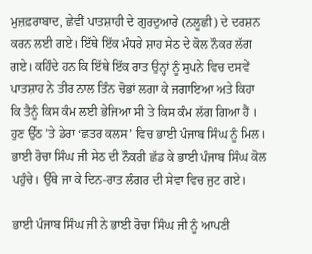ਮੁਜ਼ਫ਼ਰਾਬਾਦ, ਛੇਵੀਂ ਪਾਤਸ਼ਾਹੀ ਦੇ ਗੁਰਦੁਆਰੇ (ਨਲੂਛੀ) ਦੇ ਦਰਸ਼ਨ ਕਰਨ ਲਈ ਗਏ। ਇੱਥੇ ਇੱਕ ਮੰਧਰੇ ਸ਼ਾਹ ਸੇਠ ਦੇ ਕੋਲ ਨੌਕਰ ਲੱਗ ਗਏ। ਕਹਿੰਦੇ ਹਨ ਕਿ ਇੱਥੇ ਇੱਕ ਰਾਤ ਉਨ੍ਹਾਂ ਨੂੰ ਸੁਪਨੇ ਵਿਚ ਦਸਵੇਂ ਪਾਤਸ਼ਾਹ ਨੇ ਤੀਰ ਨਾਲ ਤਿੰਨ ਚੋਭਾਂ ਲਗਾ ਕੇ ਜਗਾਇਆ ਅਤੇ ਕਿਹਾ ਕਿ ਤੈਨੂੰ ਕਿਸ ਕੰਮ ਲਈ ਭੇਜਿਆ ਸੀ ਤੇ ਕਿਸ ਕੰਮ ਲੱਗ ਗਿਆ ਹੈਂ । ਹੁਣ ਉੱਠ ’ਤੇ ਡੇਰਾ ‘ਛਤਰ ਕਲਸ’ ਵਿਚ ਭਾਈ ਪੰਜਾਬ ਸਿੰਘ ਨੂੰ ਮਿਲ। ਭਾਈ ਰੋਚਾ ਸਿੰਘ ਜੀ ਸੇਠ ਦੀ ਨੌਕਰੀ ਛੱਡ ਕੇ ਭਾਈ ਪੰਜਾਬ ਸਿੰਘ ਕੋਲ ਪਹੁੰਚੇ। ਉੱਥੇ ਜਾ ਕੇ ਦਿਨ-ਰਾਤ ਲੰਗਰ ਦੀ ਸੇਵਾ ਵਿਚ ਜੁਟ ਗਏ।

ਭਾਈ ਪੰਜਾਬ ਸਿੰਘ ਜੀ ਨੇ ਭਾਈ ਰੋਚਾ ਸਿੰਘ ਜੀ ਨੂੰ ਆਪਣੀ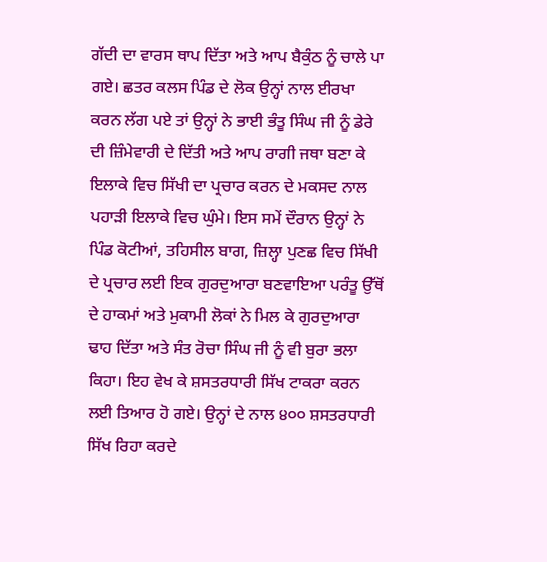ਗੱਦੀ ਦਾ ਵਾਰਸ ਥਾਪ ਦਿੱਤਾ ਅਤੇ ਆਪ ਬੈਕੁੰਠ ਨੂੰ ਚਾਲੇ ਪਾ ਗਏ। ਛਤਰ ਕਲਸ ਪਿੰਡ ਦੇ ਲੋਕ ਉਨ੍ਹਾਂ ਨਾਲ ਈਰਖਾ ਕਰਨ ਲੱਗ ਪਏ ਤਾਂ ਉਨ੍ਹਾਂ ਨੇ ਭਾਈ ਭੰਤੂ ਸਿੰਘ ਜੀ ਨੂੰ ਡੇਰੇ ਦੀ ਜ਼ਿੰਮੇਵਾਰੀ ਦੇ ਦਿੱਤੀ ਅਤੇ ਆਪ ਰਾਗੀ ਜਥਾ ਬਣਾ ਕੇ ਇਲਾਕੇ ਵਿਚ ਸਿੱਖੀ ਦਾ ਪ੍ਰਚਾਰ ਕਰਨ ਦੇ ਮਕਸਦ ਨਾਲ ਪਹਾੜੀ ਇਲਾਕੇ ਵਿਚ ਘੁੰਮੇ। ਇਸ ਸਮੇਂ ਦੌਰਾਨ ਉਨ੍ਹਾਂ ਨੇ ਪਿੰਡ ਕੋਟੀਆਂ, ਤਹਿਸੀਲ ਬਾਗ, ਜ਼ਿਲ੍ਹਾ ਪੁਣਛ ਵਿਚ ਸਿੱਖੀ ਦੇ ਪ੍ਰਚਾਰ ਲਈ ਇਕ ਗੁਰਦੁਆਰਾ ਬਣਵਾਇਆ ਪਰੰਤੂ ਉੱਥੋਂ ਦੇ ਹਾਕਮਾਂ ਅਤੇ ਮੁਕਾਮੀ ਲੋਕਾਂ ਨੇ ਮਿਲ ਕੇ ਗੁਰਦੁਆਰਾ ਢਾਹ ਦਿੱਤਾ ਅਤੇ ਸੰਤ ਰੋਚਾ ਸਿੰਘ ਜੀ ਨੂੰ ਵੀ ਬੁਰਾ ਭਲਾ ਕਿਹਾ। ਇਹ ਵੇਖ ਕੇ ਸ਼ਸਤਰਧਾਰੀ ਸਿੱਖ ਟਾਕਰਾ ਕਰਨ ਲਈ ਤਿਆਰ ਹੋ ਗਏ। ਉਨ੍ਹਾਂ ਦੇ ਨਾਲ ੪੦੦ ਸ਼ਸਤਰਧਾਰੀ ਸਿੱਖ ਰਿਹਾ ਕਰਦੇ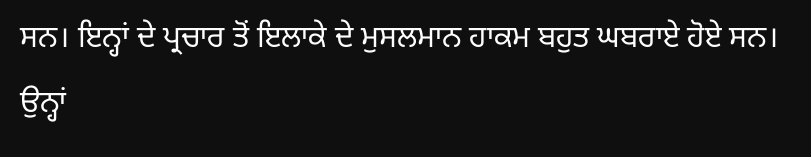ਸਨ। ਇਨ੍ਹਾਂ ਦੇ ਪ੍ਰਚਾਰ ਤੋਂ ਇਲਾਕੇ ਦੇ ਮੁਸਲਮਾਨ ਹਾਕਮ ਬਹੁਤ ਘਬਰਾਏ ਹੋਏ ਸਨ। ਉਨ੍ਹਾਂ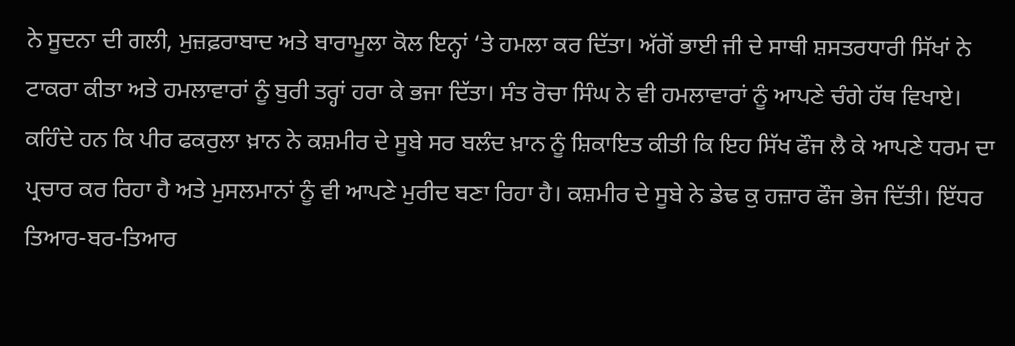ਨੇ ਸੂਦਨਾ ਦੀ ਗਲੀ, ਮੁਜ਼ਫ਼ਰਾਬਾਦ ਅਤੇ ਬਾਰਾਮੂਲਾ ਕੋਲ ਇਨ੍ਹਾਂ ‘ਤੇ ਹਮਲਾ ਕਰ ਦਿੱਤਾ। ਅੱਗੋਂ ਭਾਈ ਜੀ ਦੇ ਸਾਥੀ ਸ਼ਸਤਰਧਾਰੀ ਸਿੱਖਾਂ ਨੇ ਟਾਕਰਾ ਕੀਤਾ ਅਤੇ ਹਮਲਾਵਾਰਾਂ ਨੂੰ ਬੁਰੀ ਤਰ੍ਹਾਂ ਹਰਾ ਕੇ ਭਜਾ ਦਿੱਤਾ। ਸੰਤ ਰੋਚਾ ਸਿੰਘ ਨੇ ਵੀ ਹਮਲਾਵਾਰਾਂ ਨੂੰ ਆਪਣੇ ਚੰਗੇ ਹੱਥ ਵਿਖਾਏ। ਕਹਿੰਦੇ ਹਨ ਕਿ ਪੀਰ ਫਕਰੁਲਾ ਖ਼ਾਨ ਨੇ ਕਸ਼ਮੀਰ ਦੇ ਸੂਬੇ ਸਰ ਬਲੰਦ ਖ਼ਾਨ ਨੂੰ ਸ਼ਿਕਾਇਤ ਕੀਤੀ ਕਿ ਇਹ ਸਿੱਖ ਫੌਜ ਲੈ ਕੇ ਆਪਣੇ ਧਰਮ ਦਾ ਪ੍ਰਚਾਰ ਕਰ ਰਿਹਾ ਹੈ ਅਤੇ ਮੁਸਲਮਾਨਾਂ ਨੂੰ ਵੀ ਆਪਣੇ ਮੁਰੀਦ ਬਣਾ ਰਿਹਾ ਹੈ। ਕਸ਼ਮੀਰ ਦੇ ਸੂਬੇ ਨੇ ਡੇਢ ਕੁ ਹਜ਼ਾਰ ਫੌਜ ਭੇਜ ਦਿੱਤੀ। ਇੱਧਰ ਤਿਆਰ-ਬਰ-ਤਿਆਰ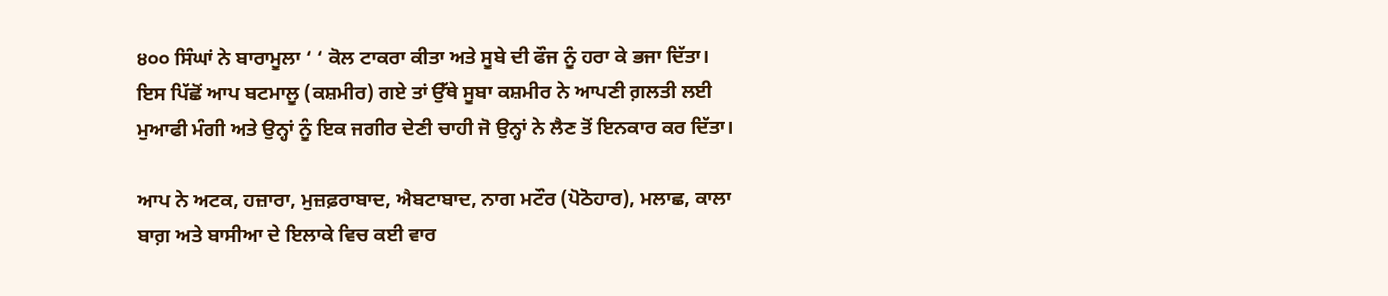੪੦੦ ਸਿੰਘਾਂ ਨੇ ਬਾਰਾਮੂਲਾ ‘ ‘ ਕੋਲ ਟਾਕਰਾ ਕੀਤਾ ਅਤੇ ਸੂਬੇ ਦੀ ਫੌਜ ਨੂੰ ਹਰਾ ਕੇ ਭਜਾ ਦਿੱਤਾ। ਇਸ ਪਿੱਛੋਂ ਆਪ ਬਟਮਾਲੂ (ਕਸ਼ਮੀਰ) ਗਏ ਤਾਂ ਉੱਥੇ ਸੂਬਾ ਕਸ਼ਮੀਰ ਨੇ ਆਪਣੀ ਗ਼ਲਤੀ ਲਈ ਮੁਆਫੀ ਮੰਗੀ ਅਤੇ ਉਨ੍ਹਾਂ ਨੂੰ ਇਕ ਜਗੀਰ ਦੇਣੀ ਚਾਹੀ ਜੋ ਉਨ੍ਹਾਂ ਨੇ ਲੈਣ ਤੋਂ ਇਨਕਾਰ ਕਰ ਦਿੱਤਾ।

ਆਪ ਨੇ ਅਟਕ, ਹਜ਼ਾਰਾ, ਮੁਜ਼ਫ਼ਰਾਬਾਦ, ਐਬਟਾਬਾਦ, ਨਾਗ ਮਟੌਰ (ਪੋਠੋਹਾਰ), ਮਲਾਛ, ਕਾਲਾ ਬਾਗ਼ ਅਤੇ ਬਾਸੀਆ ਦੇ ਇਲਾਕੇ ਵਿਚ ਕਈ ਵਾਰ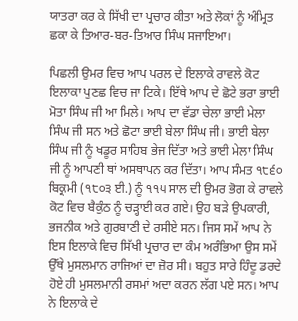ਯਾਤਰਾ ਕਰ ਕੇ ਸਿੱਖੀ ਦਾ ਪ੍ਰਚਾਰ ਕੀਤਾ ਅਤੇ ਲੋਕਾਂ ਨੂੰ ਅੰਮ੍ਰਿਤ ਛਕਾ ਕੇ ਤਿਆਰ-ਬਰ-ਤਿਆਰ ਸਿੰਘ ਸਜਾਇਆ।

ਪਿਛਲੀ ਉਮਰ ਵਿਚ ਆਪ ਪਰਲ ਦੇ ਇਲਾਕੇ ਰਾਵਲੇ ਕੋਟ ਇਲਾਕਾ ਪੁਣਛ ਵਿਚ ਜਾ ਟਿਕੇ। ਇੱਥੇ ਆਪ ਦੇ ਛੋਟੇ ਭਰਾ ਭਾਈ ਮੋਤਾ ਸਿੰਘ ਜੀ ਆ ਮਿਲੇ। ਆਪ ਦਾ ਵੱਡਾ ਚੇਲਾ ਭਾਈ ਮੇਲਾ ਸਿੰਘ ਜੀ ਸਨ ਅਤੇ ਛੋਟਾ ਭਾਈ ਬੇਲਾ ਸਿੰਘ ਜੀ। ਭਾਈ ਬੇਲਾ ਸਿੰਘ ਜੀ ਨੂੰ ਖਡੂਰ ਸਾਹਿਬ ਭੇਜ ਦਿੱਤਾ ਅਤੇ ਭਾਈ ਮੇਲਾ ਸਿੰਘ ਜੀ ਨੂੰ ਆਪਣੀ ਥਾਂ ਅਸਥਾਪਨ ਕਰ ਦਿੱਤਾ। ਆਪ ਸੰਮਤ ੧੮੬੦ ਬਿਕ੍ਰਮੀ (੧੮੦੩ ਈ.) ਨੂੰ ੧੧੫ ਸਾਲ ਦੀ ਉਮਰ ਭੋਗ ਕੇ ਰਾਵਲੇ ਕੋਟ ਵਿਚ ਬੈਕੁੰਠ ਨੂੰ ਚੜ੍ਹਾਈ ਕਰ ਗਏ। ਉਹ ਬੜੇ ਉਪਕਾਰੀ, ਭਜਨੀਕ ਅਤੇ ਗੁਰਬਾਣੀ ਦੇ ਰਸੀਏ ਸਨ। ਜਿਸ ਸਮੇਂ ਆਪ ਨੇ ਇਸ ਇਲਾਕੇ ਵਿਚ ਸਿੱਖੀ ਪ੍ਰਚਾਰ ਦਾ ਕੰਮ ਅਰੰਭਿਆ ਉਸ ਸਮੇਂ ਉੱਥੇ ਮੁਸਲਮਾਨ ਰਾਜਿਆਂ ਦਾ ਜ਼ੋਰ ਸੀ। ਬਹੁਤ ਸਾਰੇ ਹਿੰਦੂ ਡਰਦੇ ਹੋਏ ਹੀ ਮੁਸਲਮਾਨੀ ਰਸਮਾਂ ਅਦਾ ਕਰਨ ਲੱਗ ਪਏ ਸਨ। ਆਪ ਨੇ ਇਲਾਕੇ ਦੇ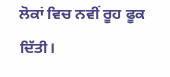ਲੋਕਾਂ ਵਿਚ ਨਵੀਂ ਰੂਹ ਫੂਕ ਦਿੱਤੀ।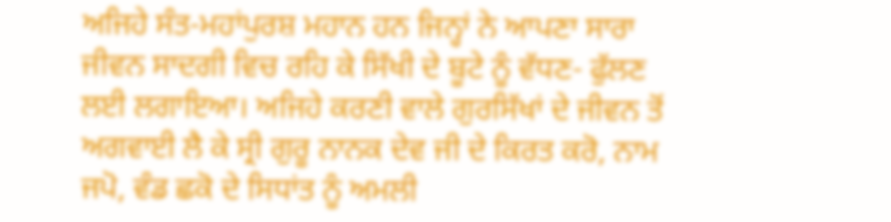ਅਜਿਹੇ ਸੰਤ-ਮਹਾਂਪੁਰਸ਼ ਮਹਾਨ ਹਨ ਜਿਨ੍ਹਾਂ ਨੇ ਆਪਣਾ ਸਾਰਾ ਜੀਵਨ ਸਾਦਗੀ ਵਿਚ ਰਹਿ ਕੇ ਸਿੱਖੀ ਦੇ ਬੂਟੇ ਨੂੰ ਵੱਧਣ- ਫੁੱਲਣ ਲਈ ਲਗਾਇਆ। ਅਜਿਹੇ ਕਰਣੀ ਵਾਲੇ ਗੁਰਸਿੱਖਾਂ ਦੇ ਜੀਵਨ ਤੋਂ ਅਗਵਾਈ ਲੈ ਕੇ ਸ੍ਰੀ ਗੁਰੂ ਨਾਨਕ ਦੇਵ ਜੀ ਦੇ ਕਿਰਤ ਕਰੋ, ਨਾਮ ਜਪੋ, ਵੰਡ ਛਕੋ ਦੇ ਸਿਧਾਂਤ ਨੂੰ ਅਮਲੀ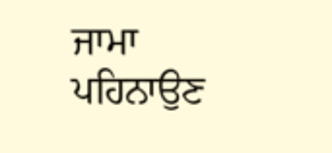ਜਾਮਾ ਪਹਿਨਾਉਣ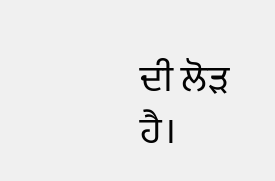ਦੀ ਲੋੜ ਹੈ।